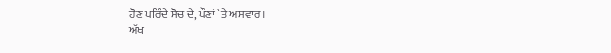ਹੋਣ ਪਰਿੰਦੇ ਸੋਚ ਦੇ, ਪੌਣਾਂ `ਤੇ ਅਸਵਾਰ।
ਅੱਖ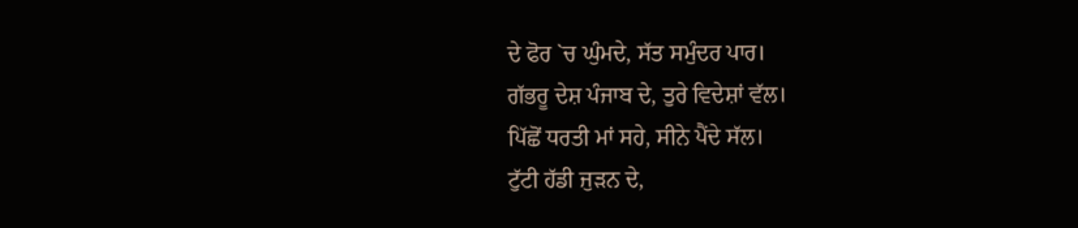ਦੇ ਫੋਰ `ਚ ਘੁੰਮਦੇ, ਸੱਤ ਸਮੁੰਦਰ ਪਾਰ।
ਗੱਭਰੂ ਦੇਸ਼ ਪੰਜਾਬ ਦੇ, ਤੁਰੇ ਵਿਦੇਸ਼ਾਂ ਵੱਲ।
ਪਿੱਛੋਂ ਧਰਤੀ ਮਾਂ ਸਹੇ, ਸੀਨੇ ਪੈਂਦੇ ਸੱਲ।
ਟੁੱਟੀ ਹੱਡੀ ਜੁੜਨ ਦੇ,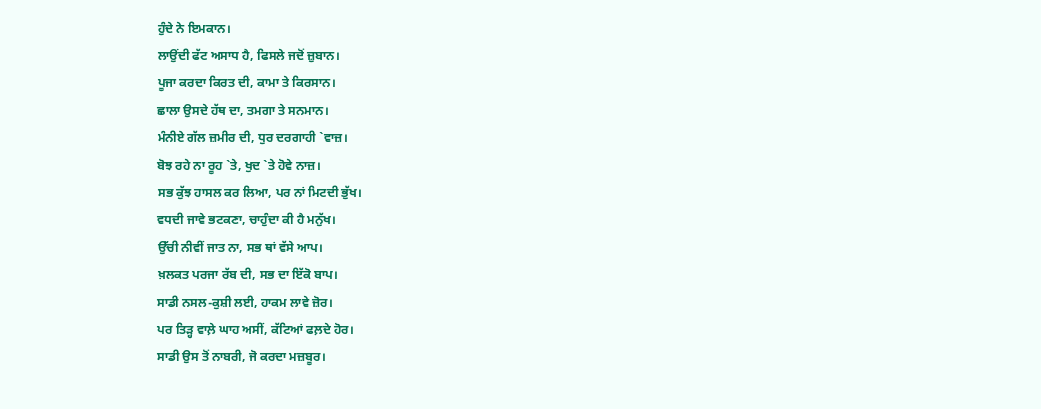ਹੁੰਦੇ ਨੇ ਇਮਕਾਨ।
ਲਾਉਂਦੀ ਫੱਟ ਅਸਾਧ ਹੈ, ਫਿਸਲੇ ਜਦੋਂ ਜ਼ੁਬਾਨ।
ਪੂਜਾ ਕਰਦਾ ਕਿਰਤ ਦੀ, ਕਾਮਾ ਤੇ ਕਿਰਸਾਨ।
ਛਾਲਾ ਉਸਦੇ ਹੱਥ ਦਾ, ਤਮਗਾ ਤੇ ਸਨਮਾਨ।
ਮੰਨੀਏ ਗੱਲ ਜ਼ਮੀਰ ਦੀ, ਧੁਰ ਦਰਗਾਹੀ `ਵਾਜ਼।
ਬੋਝ ਰਹੇ ਨਾ ਰੂਹ `ਤੇ, ਖੁਦ `ਤੇ ਹੋਵੇ ਨਾਜ਼।
ਸਭ ਕੁੱਝ ਹਾਸਲ ਕਰ ਲਿਆ, ਪਰ ਨਾਂ ਮਿਟਦੀ ਭੁੱਖ।
ਵਧਦੀ ਜਾਵੇ ਭਟਕਣਾ, ਚਾਹੁੰਦਾ ਕੀ ਹੈ ਮਨੁੱਖ।
ਉੱਚੀ ਨੀਵੀਂ ਜਾਤ ਨਾ, ਸਭ ਥਾਂ ਵੱਸੇ ਆਪ।
ਖ਼ਲਕਤ ਪਰਜਾ ਰੱਬ ਦੀ, ਸਭ ਦਾ ਇੱਕੋ ਬਾਪ।
ਸਾਡੀ ਨਸਲ-ਕੁਸ਼ੀ ਲਈ, ਹਾਕਮ ਲਾਵੇ ਜ਼ੋਰ।
ਪਰ ਤਿੜ੍ਹ ਵਾਲ਼ੇ ਘਾਹ ਅਸੀਂ, ਕੱਟਿਆਂ ਫਲ਼ਦੇ ਹੋਰ।
ਸਾਡੀ ਉਸ ਤੋਂ ਨਾਬਰੀ, ਜੋ ਕਰਦਾ ਮਜ਼ਬੂਰ।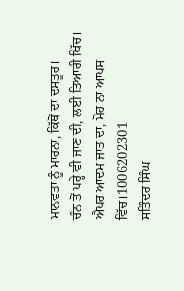ਮਾਨਵਤਾ ਨੂੰ ਮਾਰਨਾ, ਕਿੱਥੋਂ ਦਾ ਦਸਤੂਰ।
ਚੰਨ ਤੋਂ ਪਰ੍ਹੇ ਵੀ ਜਾਣ ਦੀ, ਲਈ ਤਿਆਰੀ ਖਿੱਚ।
ਐਪਰ ਆਦਮ ਜਾਤ ਦਾ, ਮੋਹ ਨਾ ਆਪਸ ਵਿੱਚ।1006202301
ਸਤਿੰਦਰ ਸਿੰਘ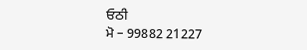ਓਠੀ
ਮੋ – 99882 21227